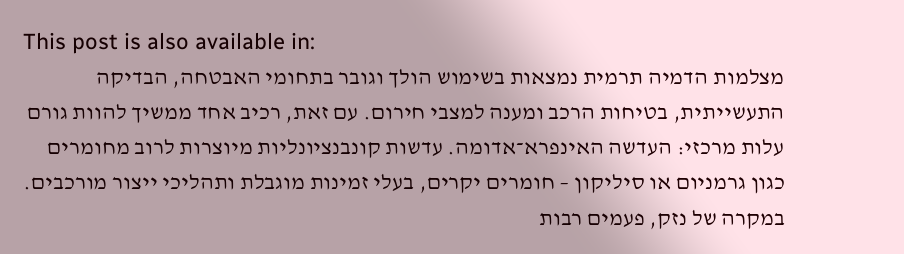This post is also available in:
מצלמות הדמיה תרמית נמצאות בשימוש הולך וגובר בתחומי האבטחה, הבדיקה התעשייתית, בטיחות הרכב ומענה למצבי חירום. עם זאת, רכיב אחד ממשיך להוות גורם עלות מרכזי: העדשה האינפרא־אדומה. עדשות קונבנציונליות מיוצרות לרוב מחומרים כגון גרמניום או סיליקון – חומרים יקרים, בעלי זמינות מוגבלת ותהליכי ייצור מורכבים. במקרה של נזק, פעמים רבות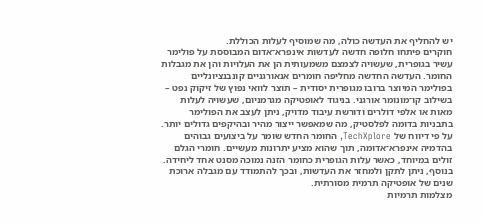יש להחליף את העדשה כולה, מה שמוסיף לעלות הכוללת.
חוקרים פיתחו חלופה חדשה לעדשות אינפרא־אדום המבוססת על פולימר עשיר בגופרית, שעשויה לצמצם משמעותית הן את העלויות והן את מגבלות החומר. העדשה החדשה מחליפה חומרים אנאורגניים קונבנציונליים בפולימר המיוצר ברובו מגופרית יסודית – תוצר לוואי נפוץ של זיקוק נפט – בשילוב קו־מונומר אורגני. בניגוד לאופטיקה מגרמניום, שעשויה לעלות מאות או אלפי דולרים ודורשת עיבוד מדויק, ניתן לעצב את הפולימר בתבניות בדומה לפלסטיק, מה שמאפשר ייצור מהיר ובהיקפים גדולים יותר.
על פי דיווח של TechXplore, החומר החדש שומר על ביצועים גבוהים בהדמיה אינפרא־אדומה, תוך שהוא מציע יתרונות מעשיים. חומרי הגלם זולים במיוחד, כאשר עלות הגופרית כחומר הזנה נמוכה מסנט אחד ליחידה. בנוסף, ניתן לתקן ולמחזר את העדשות, ובכך להתמודד עם מגבלה ארוכת שנים של אופטיקה תרמית מסורתית.
מצלמות תרמיות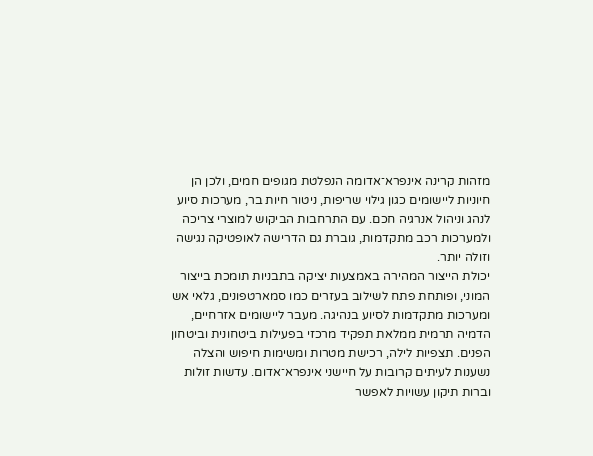מזהות קרינה אינפרא־אדומה הנפלטת מגופים חמים, ולכן הן חיוניות ליישומים כגון גילוי שריפות, ניטור חיות בר, מערכות סיוע לנהג וניהול אנרגיה חכם. עם התרחבות הביקוש למוצרי צריכה ולמערכות רכב מתקדמות, גוברת גם הדרישה לאופטיקה נגישה וזולה יותר.
יכולת הייצור המהירה באמצעות יציקה בתבניות תומכת בייצור המוני, ופותחת פתח לשילוב בעזרים כמו סמארטפונים, גלאי אש ומערכות מתקדמות לסיוע בנהיגה. מעבר ליישומים אזרחיים, הדמיה תרמית ממלאת תפקיד מרכזי בפעילות ביטחונית וביטחון הפנים. תצפיות לילה, רכישת מטרות ומשימות חיפוש והצלה נשענות לעיתים קרובות על חיישני אינפרא־אדום. עדשות זולות וברות תיקון עשויות לאפשר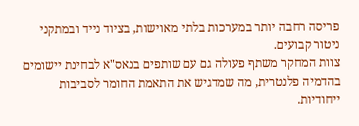פריסה רחבה יותר במערכות בלתי מאוישות, בציוד נייד ובמתקני ניטור קבועים.
צוות המחקר משתף פעולה גם עם שותפים בנאס"א לבחינת יישומים בהדמיה פלנטרית, מה שמדגיש את התאמת החומר לסביבות ייחודיות.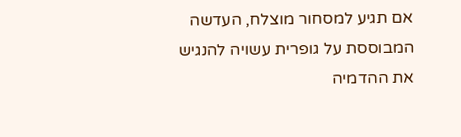אם תגיע למסחור מוצלח, העדשה המבוססת על גופרית עשויה להנגיש את ההדמיה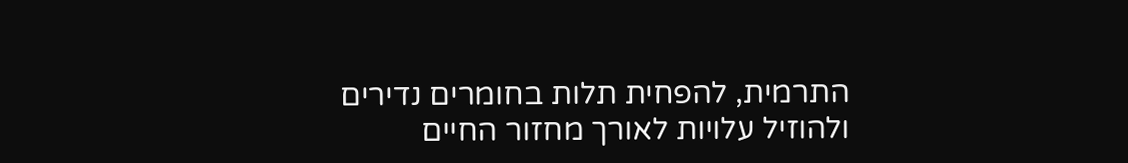התרמית, להפחית תלות בחומרים נדירים ולהוזיל עלויות לאורך מחזור החיים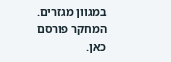במגוון מגזרים.
המחקר פורסם כאן.